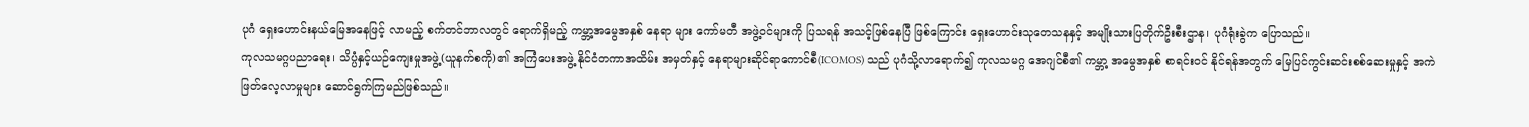ပုဂံ ရှေးဟောင်းနယ်မြေအနေဖြင့် လာမည့် စက်တင်ဘာလတွင် ရောက်ရှိမည့် ကမ္ဘာ့အမွေအနှစ် နေရာ များ ကော်မတီ အဖွဲ့ဝင်များကို ပြသရန် အသင့်ဖြစ်နေပြီ ဖြစ်ကြောင်း ရှေးဟောင်းသုတေသနနှင့် အမျိုးသားပြတိုက်ဦးစီးဌာန၊ ပုဂံရုံးခွဲက ပြောသည်။
ကုလသမဂ္ဂပညာရေး၊ သိပ္ပံနှင့်ယဉ်ကျေးမှုအဖွဲ့(ယူနက်စကို)၏ အကြံပေးအဖွဲ့ နိုင်ငံတကာအထိမ်း အမှတ်နှင့် နေရာများဆိုင်ရာကောင်စီ(ICOMOS) သည် ပုဂံသို့လာရောက်၍ ကုလသမဂ္ဂ အေဂျင်စီ၏ ကမ္ဘာ့ အမွေအနှစ် စာရင်းဝင် နိုင်ရန်အတွက် မြေပြင်ကွင်းဆင်းစစ်ဆေးမှုနှင့် အကဲဖြတ်လေ့လာမှုများ ဆောင်ရွက်ကြမည်ဖြစ်သည်။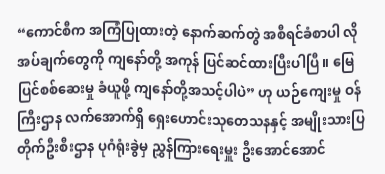“ကောင်စီက အကြံပြုထားတဲ့ နောက်ဆက်တွဲ အစီရင်ခံစာပါ လိုအပ်ချက်တွေကို ကျနော်တို့ အကုန် ပြင်ဆင်ထားပြီးပါပြီ။ မြေပြင်စစ်ဆေးမှု ခံယူဖို့ ကျနော်တို့အသင့်ပါပဲ” ဟု ယဉ်ကျေးမှု ဝန်ကြီးဌာန လက်အောက်ရှိ ရှေးဟောင်းသုတေသနနှင့် အမျိုးသားပြတိုက်ဦးစီးဌာန ပုဂံရုံးခွဲမှ ညွှန်ကြားရေးမှူး ဦးအောင်အောင်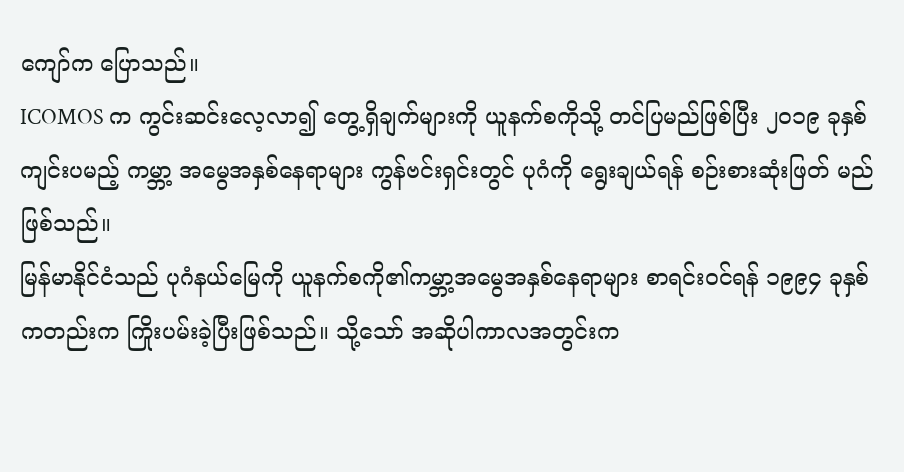ကျော်က ပြောသည်။
ICOMOS က ကွင်းဆင်းလေ့လာ၍ တွေ့ရှိချက်များကို ယူနက်စကိုသို့ တင်ပြမည်ဖြစ်ပြီး ၂၀၁၉ ခုနှစ်ကျင်းပမည့် ကမ္ဘာ့ အမွေအနှစ်နေရာများ ကွန်ဗင်းရှင်းတွင် ပုဂံကို ရွေးချယ်ရန် စဉ်းစားဆုံးဖြတ် မည်ဖြစ်သည်။
မြန်မာနိုင်ငံသည် ပုဂံနယ်မြေကို ယူနက်စကို၏ကမ္ဘာ့အမွေအနှစ်နေရာများ စာရင်းဝင်ရန် ၁၉၉၄ ခုနှစ်ကတည်းက ကြိုးပမ်းခဲ့ပြီးဖြစ်သည်။ သို့သော် အဆိုပါကာလအတွင်းက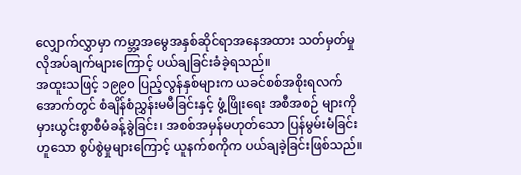လျှောက်လွှာမှာ ကမ္ဘာ့အမွေအနှစ်ဆိုင်ရာအနေအထား သတ်မှတ်မှု လိုအပ်ချက်များကြောင့် ပယ်ချခြင်းခံခဲ့ရသည်။
အထူးသဖြင့် ၁၉၉၀ ပြည့်လွန်နှစ်များက ယခင်စစ်အစိုးရလက်အောက်တွင် စံချိန်စံညွှန်းမမီခြင်းနှင့် ဖွံ့ဖြိုးရေး အစီအစဉ် များကို မှားယွင်းစွာစီမံခန့်ခွဲခြင်း၊ အစစ်အမှန်မဟုတ်သော ပြန်မွမ်းမံခြင်း ဟူသော စွပ်စွဲမှုများကြောင့် ယူနက်စကိုက ပယ်ချခဲ့ခြင်းဖြစ်သည်။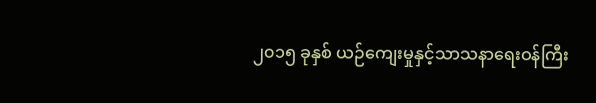၂၀၁၅ ခုနှစ် ယဉ်ကျေးမှုနှင့်သာသနာရေးဝန်ကြီး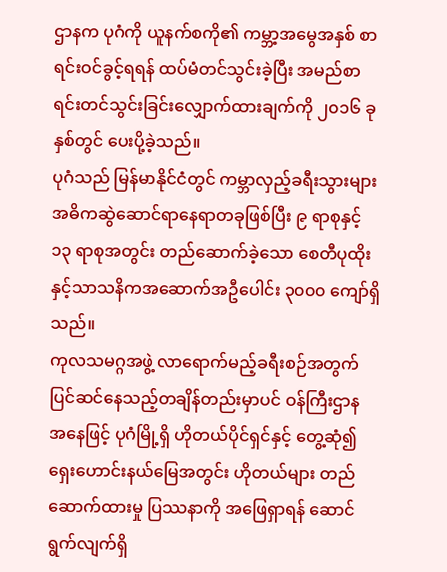ဌာနက ပုဂံကို ယူနက်စကို၏ ကမ္ဘာ့အမွေအနှစ် စာရင်းဝင်ခွင့်ရရန် ထပ်မံတင်သွင်းခဲ့ပြီး အမည်စာရင်းတင်သွင်းခြင်းလျှောက်ထားချက်ကို ၂၀၁၆ ခုနှစ်တွင် ပေးပို့ခဲ့သည်။
ပုဂံသည် မြန်မာနိုင်ငံတွင် ကမ္ဘာလှည့်ခရီးသွားများအဓိကဆွဲဆောင်ရာနေရာတခုဖြစ်ပြီး ၉ ရာစုနှင့် ၁၃ ရာစုအတွင်း တည်ဆောက်ခဲ့သော စေတီပုထိုးနှင့်သာသနိကအဆောက်အဦပေါင်း ၃၀၀၀ ကျော်ရှိ သည်။
ကုလသမဂ္ဂအဖွဲ့ လာရောက်မည့်ခရီးစဉ်အတွက် ပြင်ဆင်နေသည့်တချိန်တည်းမှာပင် ဝန်ကြီးဌာန အနေဖြင့် ပုဂံမြို့ရှိ ဟိုတယ်ပိုင်ရှင်နှင့် တွေ့ဆုံ၍ ရှေးဟောင်းနယ်မြေအတွင်း ဟိုတယ်များ တည်ဆောက်ထားမှု ပြဿနာကို အဖြေရှာရန် ဆောင်ရွက်လျက်ရှိ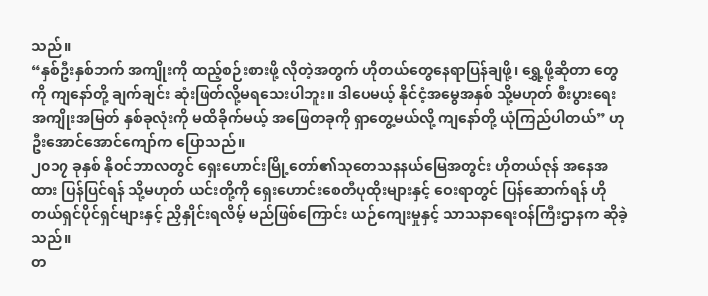သည်။
“နှစ်ဦးနှစ်ဘက် အကျိုးကို ထည့်စဉ်းစားဖို့ လိုတဲ့အတွက် ဟိုတယ်တွေနေရာပြန်ချဖို့၊ ရွှေ့ဖို့ဆိုတာ တွေကို ကျနော်တို့ ချက်ချင်း ဆုံးဖြတ်လို့မရသေးပါဘူး။ ဒါပေမယ့် နိုင်ငံ့အမွေအနှစ် သို့မဟုတ် စီးပွားရေး အကျိုးအမြတ် နှစ်ခုလုံးကို မထိခိုက်မယ့် အဖြေတခုကို ရှာတွေ့မယ်လို့ ကျနော်တို့ ယုံကြည်ပါတယ်” ဟု ဦးအောင်အောင်ကျော်က ပြောသည်။
၂၀၁၇ ခုနှစ် နိုဝင်ဘာလတွင် ရှေးဟောင်းမြို့တော်၏သုတေသနနယ်မြေအတွင်း ဟိုတယ်ဇုန် အနေအထား ပြန်ပြင်ရန် သို့မဟုတ် ယင်းတို့ကို ရှေးဟောင်းစေတီပုထိုးများနှင့် ဝေးရာတွင် ပြန်ဆောက်ရန် ဟိုတယ်ရှင်ပိုင်ရှင်များနှင့် ညှိနှိုင်းရလိမ့် မည်ဖြစ်ကြောင်း ယဉ်ကျေးမှုနှင့် သာသနာရေးဝန်ကြီးဌာနက ဆိုခဲ့သည်။
တ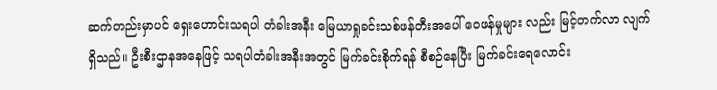ဆက်တည်းမှာပင် ရှေးဟောင်းသရပါ တံခါးအနီး မြေယာရှုခင်းသစ်ဖန်တီးအပေါ် ဝေဖန်မှုများ လည်း မြင့်တက်လာ လျက်ရှိသည်။ ဦးစီးဌာနအနေဖြင့် သရပါတံခါးအနီးအတွင် မြက်ခင်းစိုက်ရန် စီစဉ်နေပြီး မြက်ခင်းရေလောင်း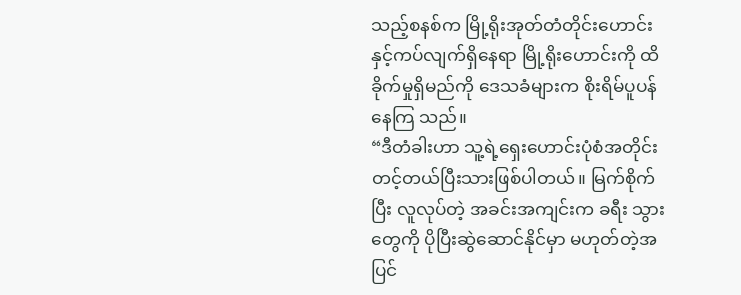သည့်စနစ်က မြို့ရိုးအုတ်တံတိုင်းဟောင်းနှင့်ကပ်လျက်ရှိနေရာ မြို့ရိုးဟောင်းကို ထိခိုက်မှုရှိမည်ကို ဒေသခံများက စိုးရိမ်ပူပန်နေကြ သည်။
“ဒီတံခါးဟာ သူ့ရဲ့ရှေးဟောင်းပုံစံအတိုင်း တင့်တယ်ပြီးသားဖြစ်ပါတယ်။ မြက်စိုက်ပြီး လူလုပ်တဲ့ အခင်းအကျင်းက ခရီး သွားတွေကို ပိုပြီးဆွဲဆောင်နိုင်မှာ မဟုတ်တဲ့အပြင်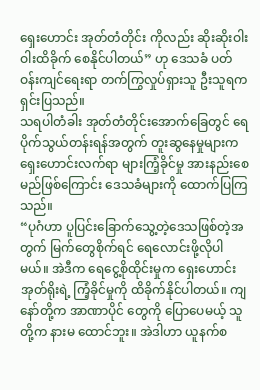ရှေးဟောင်း အုတ်တံတိုင်း ကိုလည်း ဆိုးဆိုးဝါးဝါးထိခိုက် စေနိုင်ပါတယ်” ဟု ဒေသခံ ပတ်ဝန်းကျင်ရေးရာ တက်ကြွလှုပ်ရှားသူ ဦးသူရက ရှင်းပြသည်။
သရပါတံခါး အုတ်တံတိုင်းအောက်ခြေတွင် ရေပိုက်သွယ်တန်းရန်အတွက် တူးဆွနေမှုများက ရှေးဟောင်းလက်ရာ များကြံ့ခိုင်မှု အားနည်းစေမည်ဖြစ်ကြောင်း ဒေသခံများကို ထောက်ပြကြသည်။
“ပုဂံဟာ ပူပြင်းခြောက်သွေ့တဲ့ဒေသဖြစ်တဲ့အတွက် မြက်တွေစိုက်ရင် ရေလောင်းဖို့လိုပါမယ်။ အဲဒီက ရေငွေ့စိုထိုင်းမှုက ရှေးဟောင်းအုတ်ရိုးရဲ့ ကြံ့ခိုင်မှုကို ထိခိုက်နိုင်ပါတယ်။ ကျနော်တို့က အာဏာပိုင် တွေကို ပြောပေမယ့် သူတို့က နားမ ထောင်ဘူး။ အဲဒါဟာ ယူနက်စ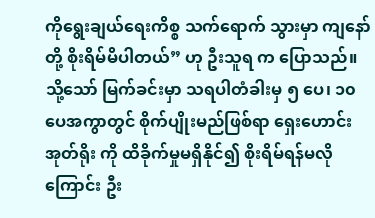ကိုရွေးချယ်ရေးကိစ္စ သက်ရောက် သွားမှာ ကျနော်တို့ စိုးရိမ်မိပါတယ်” ဟု ဦးသူရ က ပြောသည်။
သို့သော် မြက်ခင်းမှာ သရပါတံခါးမှ ၅ ပေ၊ ၁၀ ပေအကွာတွင် စိုက်ပျိုးမည်ဖြစ်ရာ ရှေးဟောင်းအုတ်ရိုး ကို ထိခိုက်မှုမရှိနိုင်၍ စိုးရိမ်ရန်မလိုကြောင်း ဦး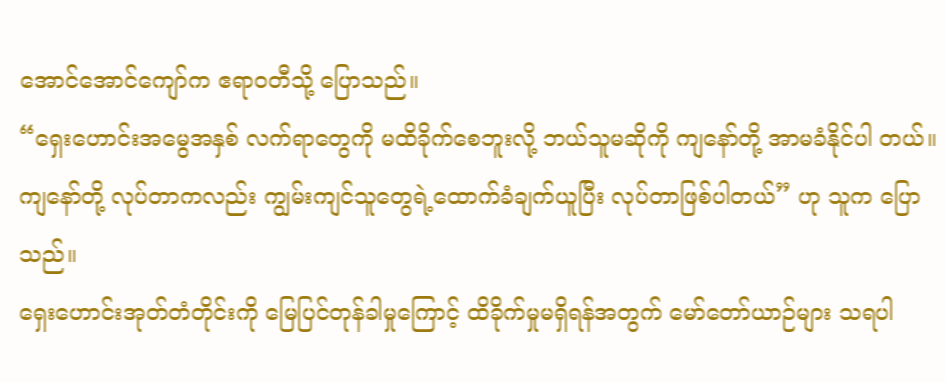အောင်အောင်ကျော်က ဧရာဝတီသို့ ပြောသည်။
“ရှေးဟောင်းအမွေအနှစ် လက်ရာတွေကို မထိခိုက်စေဘူးလို့ ဘယ်သူမဆိုကို ကျနော်တို့ အာမခံနိုင်ပါ တယ်။ ကျနော်တို့ လုပ်တာကလည်း ကျွမ်းကျင်သူတွေရဲ့ထောက်ခံချက်ယူပြီး လုပ်တာဖြစ်ပါတယ်” ဟု သူက ပြောသည်။
ရှေးဟောင်းအုတ်တံတိုင်းကို မြေပြင်တုန်ခါမှုကြောင့် ထိခိုက်မှုမရှိရန်အတွက် မော်တော်ယာဉ်များ သရပါ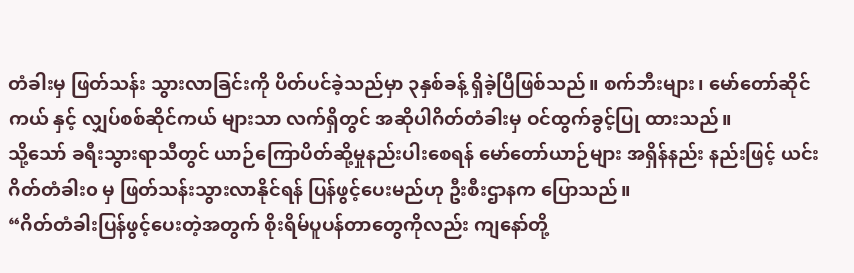တံခါးမှ ဖြတ်သန်း သွားလာခြင်းကို ပိတ်ပင်ခဲ့သည်မှာ ၃နှစ်ခန့် ရှိခဲ့ပြီဖြစ်သည်။ စက်ဘီးများ၊ မော်တော်ဆိုင်ကယ် နှင့် လျှပ်စစ်ဆိုင်ကယ် များသာ လက်ရှိတွင် အဆိုပါဂိတ်တံခါးမှ ဝင်ထွက်ခွင့်ပြု ထားသည်။
သို့သော် ခရီးသွားရာသီတွင် ယာဉ်ကြောပိတ်ဆို့မှုနည်းပါးစေရန် မော်တော်ယာဉ်များ အရှိန်နည်း နည်းဖြင့် ယင်းဂိတ်တံခါး၀ မှ ဖြတ်သန်းသွားလာနိုင်ရန် ပြန်ဖွင့်ပေးမည်ဟု ဦးစီးဌာနက ပြောသည်။
“ဂိတ်တံခါးပြန်ဖွင့်ပေးတဲ့အတွက် စိုးရိမ်ပူပန်တာတွေကိုလည်း ကျနော်တို့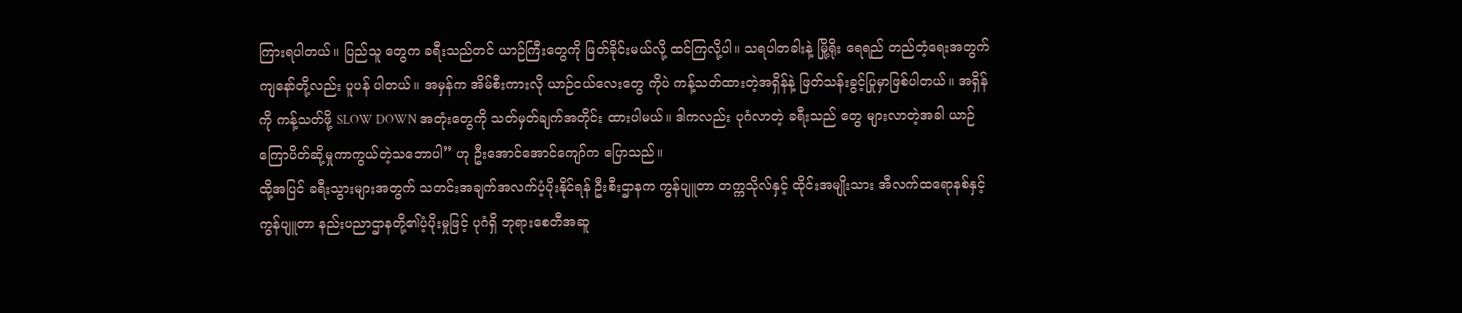ကြားရပါတယ်။ ပြည်သူ တွေက ခရီးသည်တင် ယာဉ်ကြီးတွေကို ဖြတ်ခိုင်းမယ်လို့ ထင်ကြလို့ပါ။ သရပါတခါးနဲ့ မြို့ရိုး ရေရည် တည်တံ့ရေးအတွက် ကျနော်တို့လည်း ပူပန် ပါတယ်။ အမှန်က အိမ်စီးကားလို ယာဉ်ငယ်လေးတွေ ကိုပဲ ကန့်သတ်ထားတဲ့အရှိန်နဲ့ ဖြတ်သန်းခွင့်ပြုမှာဖြစ်ပါတယ်။ အရှိန်ကို ကန့်သတ်ဖို့ SLOW DOWN အတုံးတွေကို သတ်မှတ်ချက်အတိုင်း ထားပါမယ်။ ဒါကလည်း ပုဂံလာတဲ့ ခရီးသည် တွေ များလာတဲ့အခါ ယာဉ်ကြောပိတ်ဆို့မှုကာကွယ်တဲ့သဘောပါ” ဟု ဦးအောင်အောင်ကျော်က ပြောသည်။
ထို့အပြင် ခရီးသွားများအတွက် သတင်းအချက်အလက်ပံ့ပိုးနိုင်ရန် ဦးစီးဌာနက ကွန်ပျူတာ တက္ကသိုလ်နှင့် ထိုင်းအမျိုးသား အီလက်ထရောနစ်နှင့် ကွန်ပျူတာ နည်းပညာဌာနတို့၏ပံ့ပိုးမှုဖြင့် ပုဂံရှိ ဘုရားစေတီအဆူ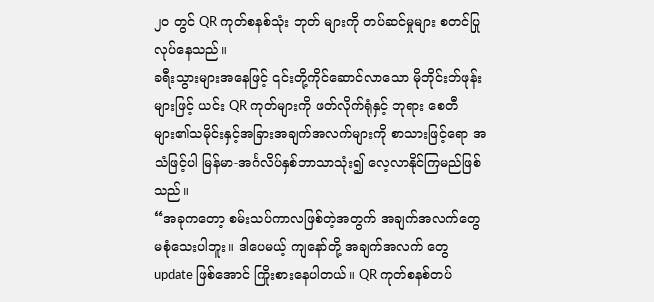၂၀ တွင် QR ကုတ်စနစ်သုံး ဘုတ် များကို တပ်ဆင်မှုများ စတင်ပြုလုပ်နေသည်။
ခရီးသွားများအနေဖြင့် ၎င်းတို့ကိုင်ဆောင်လာသော မိုဘိုင်းဘ်ဖုန်းများဖြင့် ယင်း QR ကုတ်များကို ဖတ်လိုက်ရုံနှင့် ဘုရား စေတီများ၏သမိုင်းနှင့်အခြားအချက်အလက်များကို စာသားဖြင့်ရော အသံဖြင့်ပါ မြန်မာ-အင်္ဂလိပ်နှစ်ဘာသာသုံး၍ လေ့လာနိုင်ကြမည်ဖြစ်သည်။
“အခုကတော့ စမ်းသပ်ကာလဖြစ်တဲ့အတွက် အချက်အလက်တွေ မစုံသေးပါဘူး။ ဒါပေမယ့် ကျနော်တို့ အချက်အလက် တွေ update ဖြစ်အောင် ကြိုးစားနေပါတယ်။ QR ကုတ်စနစ်တပ်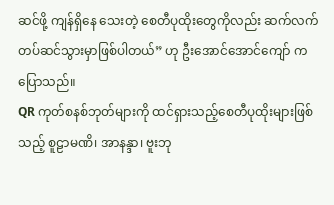ဆင်ဖို့ ကျန်ရှိနေ သေးတဲ့ စေတီပုထိုးတွေကိုလည်း ဆက်လက်တပ်ဆင်သွားမှာဖြစ်ပါတယ်” ဟု ဦးအောင်အောင်ကျော် က ပြောသည်။
QR ကုတ်စနစ်ဘုတ်များကို ထင်ရှားသည့်စေတီပုထိုးများဖြစ်သည့် စူဠာမဏိ၊ အာနန္ဒာ၊ ဗူးဘု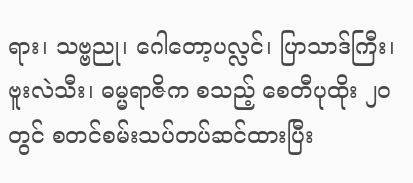ရား၊ သဗ္ဗညု၊ ဂေါတော့ပလ္လင်၊ ပြာသာဒ်ကြီး၊ ဗူးလဲသီး၊ ဓမ္မရာဇိက စသည့် စေတီပုထိုး ၂၀ တွင် စတင်စမ်းသပ်တပ်ဆင်ထားပြီး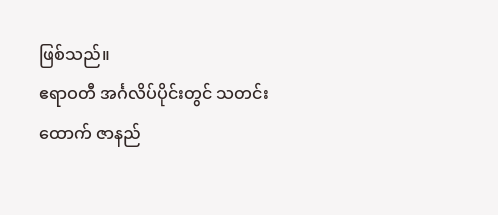ဖြစ်သည်။
ဧရာဝတီ အင်္ဂလိပ်ပိုင်းတွင် သတင်းထောက် ဇာနည်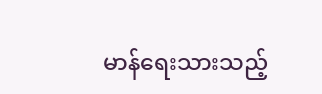မာန်ရေးသားသည့်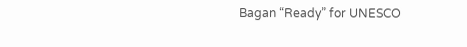Bagan “Ready” for UNESCO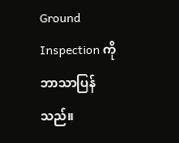Ground Inspection ကို ဘာသာပြန်သည်။